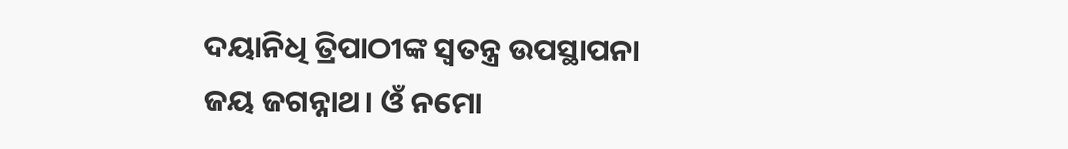ଦୟାନିଧି ତ୍ରିପାଠୀଙ୍କ ସ୍ଵତନ୍ତ୍ର ଉପସ୍ଥାପନା
ଜୟ ଜଗନ୍ନାଥ। ଓଁ ନମୋ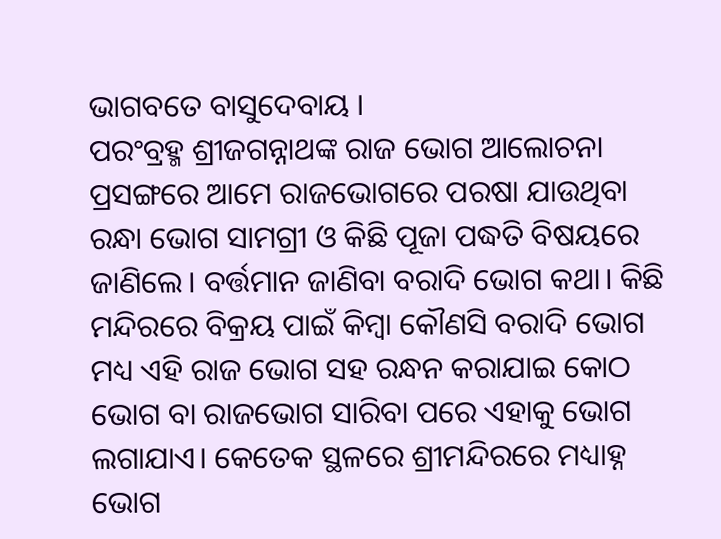ଭାଗବତେ ବାସୁଦେବାୟ ।
ପରଂବ୍ରହ୍ମ ଶ୍ରୀଜଗନ୍ନାଥଙ୍କ ରାଜ ଭୋଗ ଆଲୋଚନା ପ୍ରସଙ୍ଗରେ ଆମେ ରାଜଭୋଗରେ ପରଷା ଯାଉଥିବା ରନ୍ଧା ଭୋଗ ସାମଗ୍ରୀ ଓ କିଛି ପୂଜା ପଦ୍ଧତି ବିଷୟରେ ଜାଣିଲେ। ବର୍ତ୍ତମାନ ଜାଣିବା ବରାଦି ଭୋଗ କଥା। କିଛି ମନ୍ଦିରରେ ବିକ୍ରୟ ପାଇଁ କିମ୍ବା କୌଣସି ବରାଦି ଭୋଗ ମଧ୍ୟ ଏହି ରାଜ ଭୋଗ ସହ ରନ୍ଧନ କରାଯାଇ କୋଠ ଭୋଗ ବା ରାଜଭୋଗ ସାରିବା ପରେ ଏହାକୁ ଭୋଗ ଲଗାଯାଏ। କେତେକ ସ୍ଥଳରେ ଶ୍ରୀମନ୍ଦିରରେ ମଧ୍ୟାହ୍ନ ଭୋଗ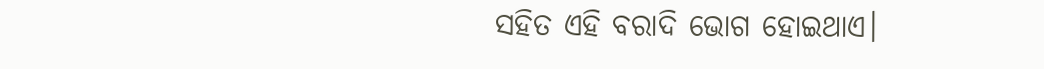ସହିତ ଏହି ବରାଦି ଭୋଗ ହୋଇଥାଏ।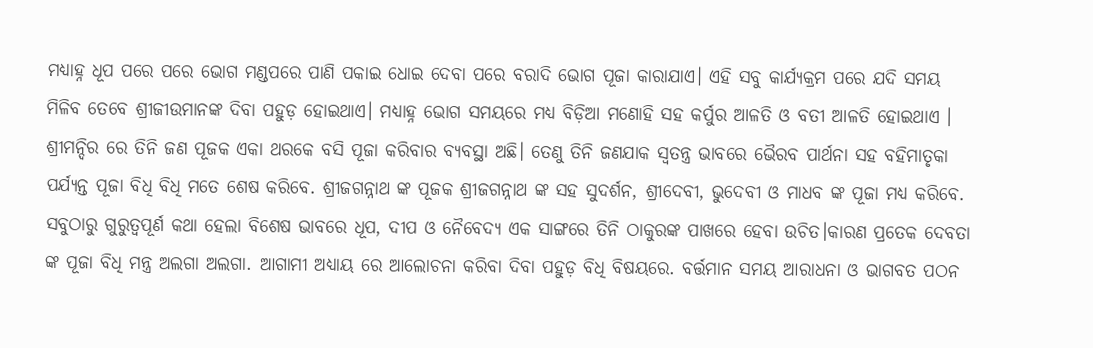ମଧ୍ୟାହ୍ନ ଧୂପ ପରେ ପରେ ଭୋଗ ମଣ୍ଡପରେ ପାଣି ପକାଇ ଧୋଇ ଦେବା ପରେ ବରାଦି ଭୋଗ ପୂଜା କାରାଯାଏ। ଏହି ସବୁ କାର୍ଯ୍ୟକ୍ରମ ପରେ ଯଦି ସମୟ ମିଳିବ ତେବେ ଶ୍ରୀଜୀଉମାନଙ୍କ ଦିବା ପହୁଡ଼ ହୋଇଥାଏ। ମଧ୍ୟାହ୍ନ ଭୋଗ ସମୟରେ ମଧ୍ୟ ବିଡ଼ିଆ ମଣୋହି ସହ କର୍ପୁର ଆଳତି ଓ ବତୀ ଆଳତି ହୋଇଥାଏ । ଶ୍ରୀମନ୍ଦିର ରେ ତିନି ଜଣ ପୂଜକ ଏକା ଥରକେ ବସି ପୂଜା କରିବାର ବ୍ୟବସ୍ଥା ଅଛି। ତେଣୁ ତିନି ଜଣଯାକ ସ୍ୱତନ୍ତ୍ର ଭାବରେ ଭୈରବ ପାର୍ଥନା ସହ ବହିମାତୃକା ପର୍ଯ୍ୟନ୍ତ ପୂଜା ବିଧି ବିଧି ମତେ ଶେଷ କରିବେ. ଶ୍ରୀଜଗନ୍ନାଥ ଙ୍କ ପୂଜକ ଶ୍ରୀଜଗନ୍ନାଥ ଙ୍କ ସହ ସୁଦର୍ଶନ, ଶ୍ରୀଦେବୀ, ଭୁଦେବୀ ଓ ମାଧବ ଙ୍କ ପୂଜା ମଧ୍ୟ କରିବେ. ସବୁଠାରୁ ଗୁରୁତ୍ୱପୂର୍ଣ କଥା ହେଲା ବିଶେଷ ଭାବରେ ଧୂପ, ଦୀପ ଓ ନୈବେଦ୍ୟ ଏକ ସାଙ୍ଗରେ ତିନି ଠାକୁରଙ୍କ ପାଖରେ ହେବା ଉଚିତ।କାରଣ ପ୍ରତେକ ଦେବତା ଙ୍କ ପୂଜା ବିଧି ମନ୍ତ୍ର ଅଲଗା ଅଲଗା. ଆଗାମୀ ଅଧ୍ୟାୟ ରେ ଆଲୋଚନା କରିବା ଦିବା ପହୁଡ଼ ବିଧି ବିଷୟରେ. ବର୍ତ୍ତମାନ ସମୟ ଆରାଧନା ଓ ଭାଗବତ ପଠନ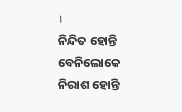।
ନିନ୍ଦିତ ହୋନ୍ତି ବେନିଲୋକେ
ନିରାଶ ହୋନ୍ତି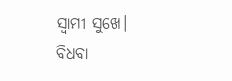ସ୍ୱାମୀ ସୁଖେ।
ବିଧବା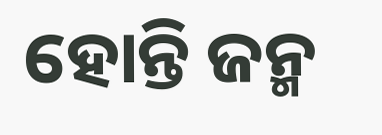ହୋନ୍ତି ଜନ୍ମ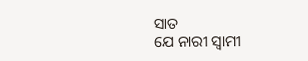ସାତ
ଯେ ନାରୀ ସ୍ୱାମୀ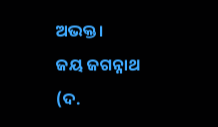ଅଭକ୍ତ।
ଜୟ ଜଗନ୍ନାଥ (ଦ.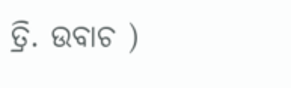ତ୍ରି. ଉବାଚ )